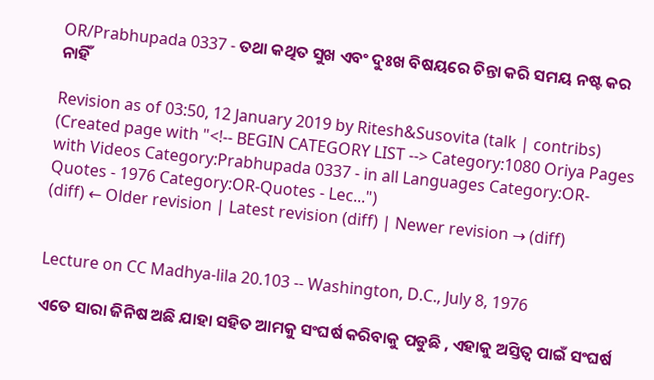OR/Prabhupada 0337 - ତଥା କଥିତ ସୁଖ ଏବଂ ଦୁଃଖ ବିଷୟରେ ଚିନ୍ତା କରି ସମୟ ନଷ୍ଟ କର ନାହିଁ

Revision as of 03:50, 12 January 2019 by Ritesh&Susovita (talk | contribs) (Created page with "<!-- BEGIN CATEGORY LIST --> Category:1080 Oriya Pages with Videos Category:Prabhupada 0337 - in all Languages Category:OR-Quotes - 1976 Category:OR-Quotes - Lec...")
(diff) ← Older revision | Latest revision (diff) | Newer revision → (diff)


Lecture on CC Madhya-lila 20.103 -- Washington, D.C., July 8, 1976

ଏତେ ସାରା ଜିନିଷ ଅଛି ଯାହା ସହିତ ଆମକୁ ସଂଘର୍ଷ କରିବାକୁ ପଡୁଛି , ଏହାକୁ ଅସ୍ତିତ୍ଵ ପାଇଁ ସଂଘର୍ଷ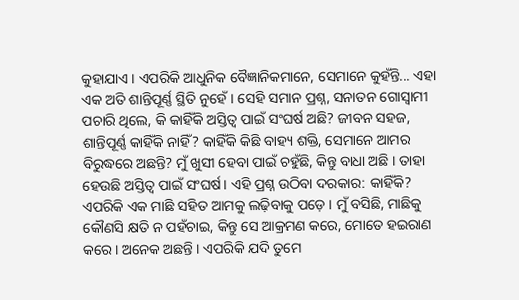କୁହାଯାଏ । ଏପରିକି ଆଧୁନିକ ବୈଜ୍ଞାନିକମାନେ, ସେମାନେ କୁହଁନ୍ତି... ଏହା ଏକ ଅତି ଶାନ୍ତିପୂର୍ଣ୍ଣ ସ୍ଥିତି ନୁହେଁ । ସେହି ସମାନ ପ୍ରଶ୍ନ, ସନାତନ ଗୋସ୍ଵାମୀ ପଚାରି ଥିଲେ, କି କାହିଁକି ଅସ୍ତିତ୍ଵ ପାଇଁ ସଂଘର୍ଷ ଅଛି? ଜୀବନ ସହଜ, ଶାନ୍ତିପୂର୍ଣ୍ଣ କାହିଁକି ନାହିଁ? କାହିଁକି କିଛି ବାହ୍ୟ ଶକ୍ତି, ସେମାନେ ଆମର ବିରୁଦ୍ଧରେ ଅଛନ୍ତି? ମୁଁ ଖୁସୀ ହେବା ପାଇଁ ଚହୁଁଛି, କିନ୍ତୁ ବାଧା ଅଛି । ତାହା ହେଉଛି ଅସ୍ତିତ୍ଵ ପାଇଁ ସଂଘର୍ଷ। ଏହି ପ୍ରଶ୍ନ ଉଠିବା ଦରକାର: କାହିଁକି? ଏପରିକି ଏକ ମାଛି ସହିତ ଆମକୁ ଲଢ଼ିବାକୁ ପଡ଼େ । ମୁଁ ବସିଛି, ମାଛିକୁ କୌଣସି କ୍ଷତି ନ ପହଁଚାଇ, କିନ୍ତୁ ସେ ଆକ୍ରମଣ କରେ, ମୋତେ ହଇରାଣ କରେ । ଅନେକ ଅଛନ୍ତି । ଏପରିକି ଯଦି ତୁମେ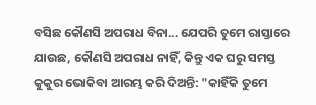ବସିଛ କୌଣସି ଅପରାଧ ବିନା... ଯେପରି ତୁମେ ରାସ୍ତାରେ ଯାଉଛ, କୌଣସି ଅପରାଧ ନାହିଁ, କିନ୍ତୁ ଏକ ଘରୁ ସମସ୍ତ କୁକୁର ଭୋକିବା ଆରମ୍ଭ କରି ଦିଅନ୍ତି: "କାହିଁକି ତୁମେ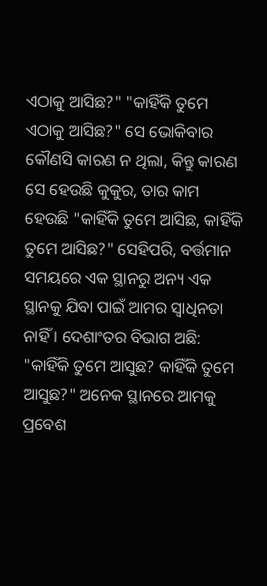ଏଠାକୁ ଆସିଛ?" "କାହିଁକି ତୁମେ ଏଠାକୁ ଆସିଛ?" ସେ ଭୋକିବାର କୌଣସି କାରଣ ନ ଥିଲା, କିନ୍ତୁ କାରଣ ସେ ହେଉଛି କୁକୁର, ତାର କାମ ହେଉଛି "କାହିଁକି ତୁମେ ଆସିଛ, କାହିଁକି ତୁମେ ଆସିଛ?" ସେହିପରି, ବର୍ତ୍ତମାନ ସମୟରେ ଏକ ସ୍ଥାନରୁ ଅନ୍ୟ ଏକ ସ୍ଥାନକୁ ଯିବା ପାଇଁ ଆମର ସ୍ଵାଧିନତା ନାହିଁ । ଦେଶାଂତର ବିଭାଗ ଅଛି: "କାହିଁକି ତୁମେ ଆସୁଛ? କାହିଁକି ତୁମେ ଆସୁଛ?" ଅନେକ ସ୍ଥାନରେ ଆମକୁ ପ୍ରବେଶ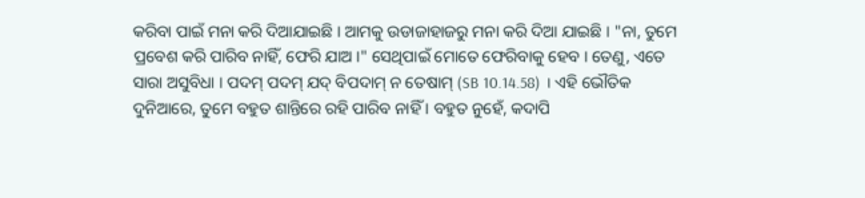କରିବା ପାଇଁ ମନା କରି ଦିଆଯାଇଛି । ଆମକୁ ଉଡାଜାହାଜରୁ ମନା କରି ଦିଆ ଯାଇଛି । "ନା, ତୁମେ ପ୍ରବେଶ କରି ପାରିବ ନାହିଁ, ଫେରି ଯାଅ ।" ସେଥିପାଇଁ ମୋତେ ଫେରିବାକୁ ହେବ । ତେଣୁ, ଏତେ ସାରା ଅସୁବିଧା । ପଦମ୍ ପଦମ୍ ଯଦ୍ ବିପଦାମ୍ ନ ତେଷାମ୍ (SB 10.14.58) । ଏହି ଭୌତିକ ଦୁନିଆରେ, ତୁମେ ବହୁତ ଶାନ୍ତିରେ ରହି ପାରିବ ନାହିଁ । ବହୁତ ନୁହେଁ, କଦାପି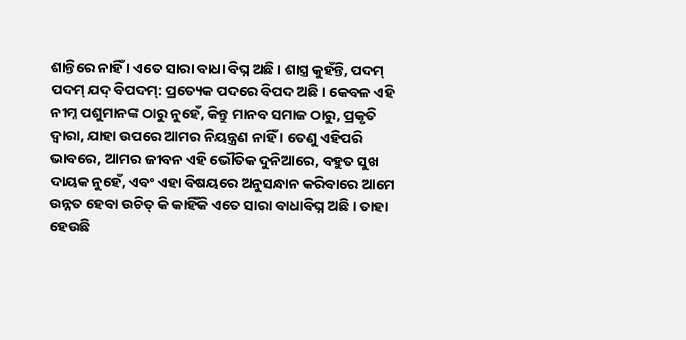ଶାନ୍ତିରେ ନାହିଁ । ଏତେ ସାରା ବାଧା ବିଘ୍ନ ଅଛି । ଶାସ୍ତ୍ର କୁହଁନ୍ତି, ପଦମ୍ ପଦମ୍ ଯଦ୍ ବିପଦମ୍: ପ୍ରତ୍ୟେକ ପଦରେ ବିପଦ ଅଛି । କେବଳ ଏହି ନୀମ୍ନ ପଶୁମାନଙ୍କ ଠାରୁ ନୁହେଁ, କିନ୍ତୁ ମାନବ ସମାଜ ଠାରୁ, ପ୍ରକୃତି ଦ୍ଵାରା, ଯାହା ଉପରେ ଆମର ନିୟନ୍ତ୍ରଣ ନାହିଁ । ତେଣୁ ଏହିପରି ଭାବରେ, ଆମର ଜୀବନ ଏହି ଭୌତିକ ଦୁନିଆରେ, ବହୁତ ସୁଖ ଦାୟକ ନୁହେଁ, ଏବଂ ଏହା ବିଷୟରେ ଅନୁସନ୍ଧାନ କରିବାରେ ଆମେ ଉନ୍ନତ ହେବା ଉଚିତ୍ କି କାହିଁକି ଏତେ ସାରା ବାଧାବିଘ୍ନ ଅଛି । ତାହା ହେଉଛି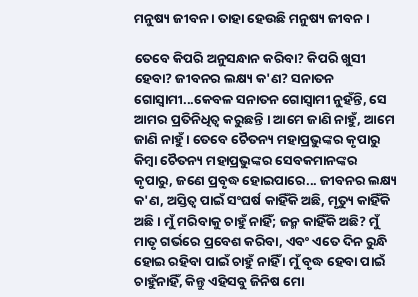ମନୁଷ୍ୟ ଜୀବନ । ତାହା ହେଉଛି ମନୁଷ୍ୟ ଜୀବନ ।

ତେବେ କିପରି ଅନୁସନ୍ଧାନ କରିବା? କିପରି ଖୁସୀ ହେବା? ଜୀବନର ଲକ୍ଷ୍ୟ କ'ଣ? ସନାତନ ଗୋସ୍ଵାମୀ...କେବଳ ସନାତନ ଗୋସ୍ଵାମୀ ନୁହଁନ୍ତି, ସେ ଆମର ପ୍ରତିନିଧିତ୍ଵ କରୁଛନ୍ତି । ଆମେ ଜାଣି ନାହୁଁ, ଆମେ ଜାଣି ନାହୁଁ । ତେବେ ଚୈତନ୍ୟ ମହାପ୍ରଭୁଙ୍କର କୃପାରୁ କିମ୍ଵା ଚୈତନ୍ୟ ମହାପ୍ରଭୁଙ୍କର ସେବକମାନଙ୍କର କୃପାରୁ, ଜଣେ ପ୍ରବୃଦ୍ଧ ହୋଇପାରେ... ଜୀବନର ଲକ୍ଷ୍ୟ କ'ଣ, ଅସ୍ତିତ୍ଵ ପାଇଁ ସଂଘର୍ଷ କାହିଁକି ଅଛି, ମୃତ୍ୟୁ କାହିଁକି ଅଛି । ମୁଁ ମରିବାକୁ ଚାହୁଁ ନାହିଁ; ଜନ୍ମ କାହିଁକି ଅଛି? ମୁଁ ମାତୃ ଗର୍ଭରେ ପ୍ରବେଶ କରିବା, ଏବଂ ଏତେ ଦିନ ରୁନ୍ଧି ହୋଇ ରହିବା ପାଇଁ ଚାହୁଁ ନାହିଁ । ମୁଁ ବୃଦ୍ଧ ହେବା ପାଇଁ ଚାହୁଁନାହିଁ, କିନ୍ତୁ ଏହିସବୁ ଜିନିଷ ମୋ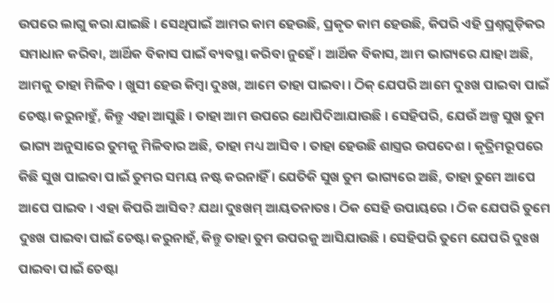ଉପରେ ଲାଗୁ କରା ଯାଇଛି । ସେଥିପାଇଁ ଆମର କାମ ହେଉଛି, ପ୍ରକୃତ କାମ ହେଉଛି, କିପରି ଏହି ପ୍ରଶ୍ନଗୁଡ଼ିକର ସମାଧାନ କରିବା, ଆର୍ଥିକ ବିକାସ ପାଇଁ ବ୍ୟବସ୍ଥା କରିବା ନୁହେଁ । ଆର୍ଥିକ ବିକାସ, ଆମ ଭାଗ୍ୟରେ ଯାହା ଅଛି, ଆମକୁ ତାହା ମିଳିବ । ଖୁସୀ ହେଉ କିମ୍ଵା ଦୁଃଖ, ଆମେ ତାହା ପାଇବା । ଠିକ୍ ଯେପରି ଆମେ ଦୁଃଖ ପାଇବା ପାଇଁ ଚେଷ୍ଟା କରୁନାହୁଁ, କିନ୍ତୁ ଏହା ଆସୁଛି । ତାହା ଆମ ଉପରେ ଥୋପିଦିଆଯାଉଛି । ସେହିପରି, ଯେଉଁ ଅଳ୍ପ ସୁଖ ତୁମ ଭାଗ୍ୟ ଅନୁସାରେ ତୁମକୁ ମିଳିବାର ଅଛି, ତାହା ମଧ୍ୟ ଆସିବ । ତାହା ହେଉଛି ଶାସ୍ତ୍ରର ଉପଦେଶ । କୃତ୍ରିମରୂପରେ କିଛି ସୁଖ ପାଇବା ପାଇଁ ତୁମର ସମୟ ନଷ୍ଟ କରନାହିଁ । ଯେତିକି ସୁଖ ତୁମ ଭାଗ୍ୟରେ ଅଛି, ତାହା ତୁମେ ଆପେ ଆପେ ପାଇବ । ଏହା କିପରି ଆସିବ? ଯଥା ଦୁଃଖମ୍ ଆୟତନାତଃ । ଠିକ ସେହି ଉପାୟରେ । ଠିକ ଯେପରି ତୁମେ ଦୁଃଖ ପାଇବା ପାଇଁ ଚେଷ୍ଟା କରୁନାହଁ, କିନ୍ତୁ ତାହା ତୁମ ଉପରକୁ ଆସିଯାଉଛି । ସେହିପରି ତୁମେ ଯେପରି ଦୁଃଖ ପାଇବା ପାଇଁ ଚେଷ୍ଟା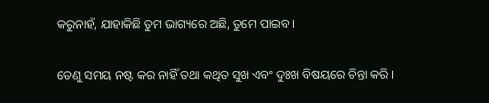କରୁନାହଁ, ଯାହାକିଛି ତୁମ ଭାଗ୍ୟରେ ଅଛି, ତୁମେ ପାଇବ ।

ତେଣୁ ସମୟ ନଷ୍ଟ କର ନାହିଁ ତଥା କଥିତ ସୁଖ ଏବଂ ଦୁଃଖ ବିଷୟରେ ଚିନ୍ତା କରି ।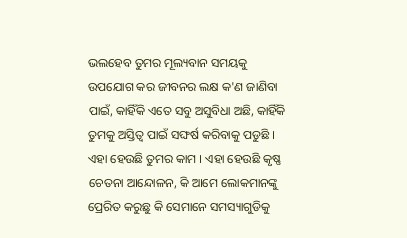ଭଲହେବ ତୁମର ମୂଲ୍ୟବାନ ସମୟକୁ ଉପଯୋଗ କର ଜୀବନର ଲକ୍ଷ କ'ଣ ଜାଣିବା ପାଇଁ, କାହିଁକି ଏତେ ସବୁ ଅସୁବିଧା ଅଛି, କାହିଁକି ତୁମକୁ ଅସ୍ତିତ୍ଵ ପାଇଁ ସଙ୍ଘର୍ଷ କରିବାକୁ ପଡୁଛି । ଏହା ହେଉଛି ତୁମର କାମ । ଏହା ହେଉଛି କୃଷ୍ଣ ଚେତନା ଆନ୍ଦୋଳନ, କି ଆମେ ଲୋକମାନଙ୍କୁ ପ୍ରେରିତ କରୁଛୁ କି ସେମାନେ ସମସ୍ୟାଗୁଡିକୁ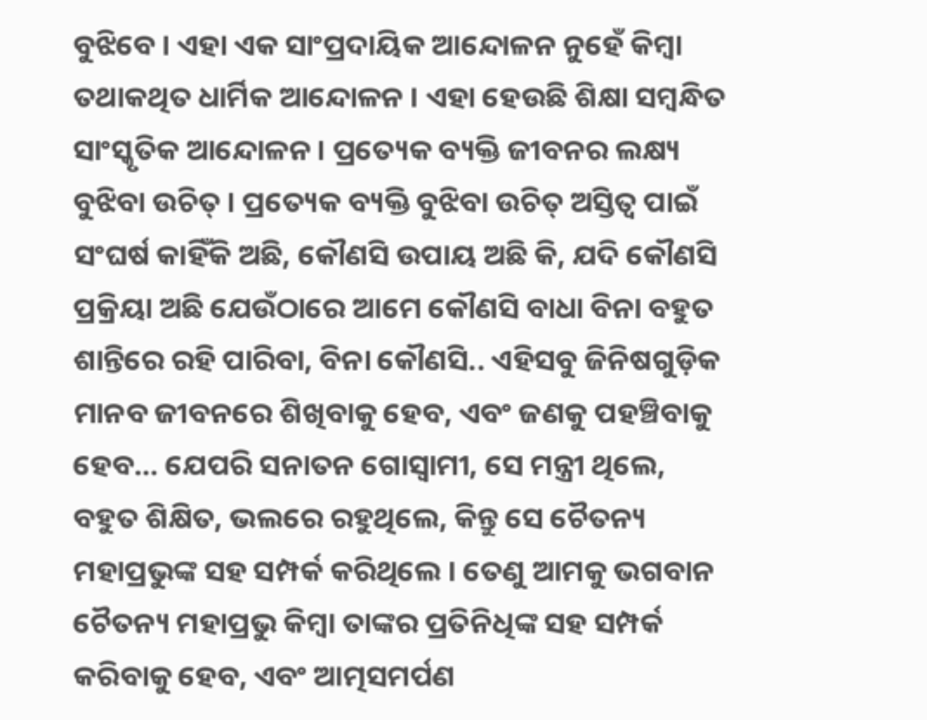ବୁଝିବେ । ଏହା ଏକ ସାଂପ୍ରଦାୟିକ ଆନ୍ଦୋଳନ ନୁହେଁ କିମ୍ଵା ତଥାକଥିତ ଧାର୍ମିକ ଆନ୍ଦୋଳନ । ଏହା ହେଉଛି ଶିକ୍ଷା ସମ୍ବନ୍ଧିତ ସାଂସ୍କୃତିକ ଆନ୍ଦୋଳନ । ପ୍ରତ୍ୟେକ ବ୍ୟକ୍ତି ଜୀବନର ଲକ୍ଷ୍ୟ ବୁଝିବା ଉଚିତ୍ । ପ୍ରତ୍ୟେକ ବ୍ୟକ୍ତି ବୁଝିବା ଉଚିତ୍ ଅସ୍ତିତ୍ଵ ପାଇଁ ସଂଘର୍ଷ କାହିଁକି ଅଛି, କୌଣସି ଉପାୟ ଅଛି କି, ଯଦି କୌଣସି ପ୍ରକ୍ରିୟା ଅଛି ଯେଉଁଠାରେ ଆମେ କୌଣସି ବାଧା ବିନା ବହୁତ ଶାନ୍ତିରେ ରହି ପାରିବା, ବିନା କୌଣସି.. ଏହିସବୁ ଜିନିଷଗୁଡ଼ିକ ମାନବ ଜୀବନରେ ଶିଖିବାକୁ ହେବ, ଏବଂ ଜଣକୁ ପହଞ୍ଚିବାକୁ ହେବ... ଯେପରି ସନାତନ ଗୋସ୍ଵାମୀ, ସେ ମନ୍ତ୍ରୀ ଥିଲେ, ବହୁତ ଶିକ୍ଷିତ, ଭଲରେ ରହୁଥିଲେ, କିନ୍ତୁ ସେ ଚୈତନ୍ୟ ମହାପ୍ରଭୁଙ୍କ ସହ ସମ୍ପର୍କ କରିଥିଲେ । ତେଣୁ ଆମକୁ ଭଗବାନ ଚୈତନ୍ୟ ମହାପ୍ରଭୁ କିମ୍ଵା ତାଙ୍କର ପ୍ରତିନିଧିଙ୍କ ସହ ସମ୍ପର୍କ କରିବାକୁ ହେବ, ଏବଂ ଆତ୍ମସମର୍ପଣ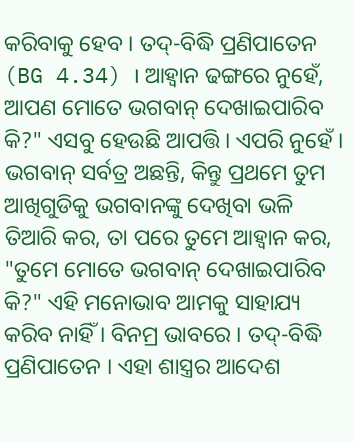କରିବାକୁ ହେବ । ତଦ୍-ବିଦ୍ଧି ପ୍ରଣିପାତେନ (BG 4.34) । ଆହ୍ଵାନ ଢଙ୍ଗରେ ନୁହେଁ, ଆପଣ ମୋତେ ଭଗବାନ୍ ଦେଖାଇପାରିବ କି?" ଏସବୁ ହେଉଛି ଆପତ୍ତି। ଏପରି ନୁହେଁ । ଭଗବାନ୍ ସର୍ବତ୍ର ଅଛନ୍ତି, କିନ୍ତୁ ପ୍ରଥମେ ତୁମ ଆଖିଗୁଡିକୁ ଭଗବାନଙ୍କୁ ଦେଖିବା ଭଳି ତିଆରି କର, ତା ପରେ ତୁମେ ଆହ୍ଵାନ କର, "ତୁମେ ମୋତେ ଭଗବାନ୍ ଦେଖାଇପାରିବ କି?" ଏହି ମନୋଭାବ ଆମକୁ ସାହାଯ୍ୟ କରିବ ନାହିଁ । ବିନମ୍ର ଭାବରେ । ତଦ୍-ବିଦ୍ଧି ପ୍ରଣିପାତେନ । ଏହା ଶାସ୍ତ୍ରର ଆଦେଶ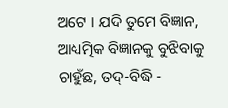ଅଟେ । ଯଦି ତୁମେ ବିଜ୍ଞାନ, ଆଧ୍ୟତ୍ମିକ ବିଜ୍ଞାନକୁ ବୁଝିବାକୁ ଚାହୁଁଛ, ତଦ୍-ବିଦ୍ଧି -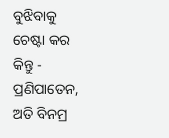ବୁଝିବାକୁ ଚେଷ୍ଟା କର କିନ୍ତୁ - ପ୍ରଣିପାତେନ, ଅତି ବିନମ୍ର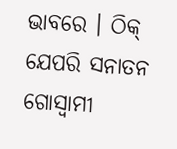ଭାବରେ । ଠିକ୍ ଯେପରି ସନାତନ ଗୋସ୍ଵାମୀ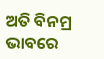ଅତି ବିନମ୍ର ଭାବରେ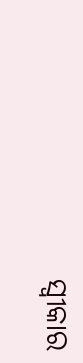ସ୍ଵୀକାର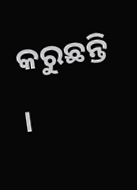କରୁଛନ୍ତି ।